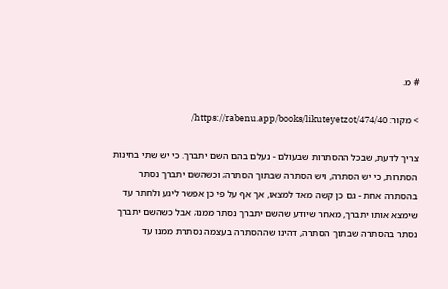# מ.

> מקור: https://rabenu.app/books/likuteyetzot/474/40/

צריך לדעת, שבכל ההסתרות שבעולם - נעלם בהם השם יתברך. כי יש שתי בחינות הסתרות, כי יש הסתרה, ויש הסתרה שבתוך הסתרה; וכשהשם יתברך נסתר בהסתרה אחת - גם כן קשה מאד למצאו, אך אף על פי כן אפשר ליגע ולחתר עד שימצא אותו יתברך, מאחר שיודע שהשם יתברך נסתר ממנו; אבל כשהשם יתברך נסתר בהסתרה שבתוך הסתרה, דהינו שההסתרה בעצמה נסתרת ממנו עד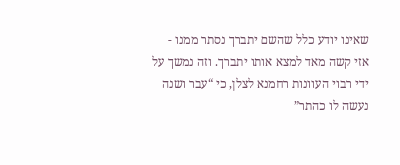שאינו יודע כלל שהשם יתברך נסתר ממנו - אזי קשה מאד למצא אותו יתברך. וזה נמשך על ידי רבוי העוונות רחמנא לצלן, כי “עבר ושנה נעשה לו כהתר”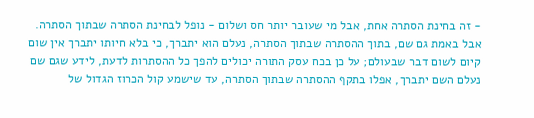- זה בחינת הסתרה אחת, אבל מי שעובר יותר חס ושלום - נופל לבחינת הסתרה שבתוך הסתרה. אבל באמת גם שם, בתוך ההסתרה שבתוך הסתרה, נעלם הוא יתברך, כי בלא חיותו יתברך אין שום קיום לשום דבר שבעולם; על כן בכח עסק התורה יכולים להפך כל ההסתרות לדעת, לידע שגם שם נעלם השם יתברך, אפלו בתקף ההסתרה שבתוך הסתרה, עד שישמע קול הכרוז הגדול של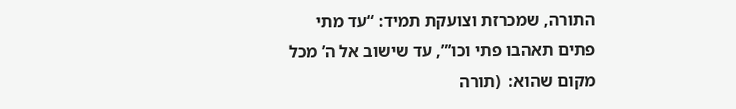התורה, שמכרזת וצועקת תמיד: “עד מתי פתים תאהבו פתי וכו’”, עד שישוב אל ה’ מכל מקום שהוא:  (תורה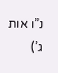נ”ו אות ג’)